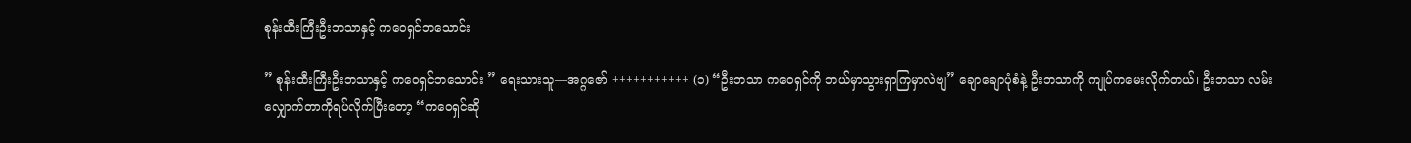စုန်းထီးကြီးဦးဘသာနှင့် ကဝေရှင်ဘသောင်း

” စုန်းထီးကြီးဦးဘသာနှင့် ကဝေရှင်ဘသောင်း ” ရေးသားသူ—အဂ္ဂဇော် +++++++++++ (၁) “ဦးဘသာ ကဝေရှင်ကို ဘယ်မှာသွားရှာကြမှာလဲဗျ” ချောချောပုံစံနဲ့ ဦးဘသာကို ကျုပ်ကမေးလိုက်တယ်၊ ဦးဘသာ လမ်းလျှောက်တာကိုရပ်လိုက်ပြီးတော့ “ကဝေရှင်ဆို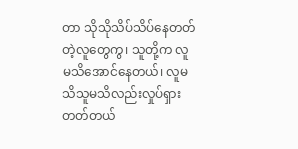တာ သိုသိုသိပ်သိပ်နေတတ်တဲ့လူတွေကွ၊ သူတို့က လူမသိအောင်နေတယ်၊ လူမသိသူမသိလည်းလှုပ်ရှားတတ်တယ်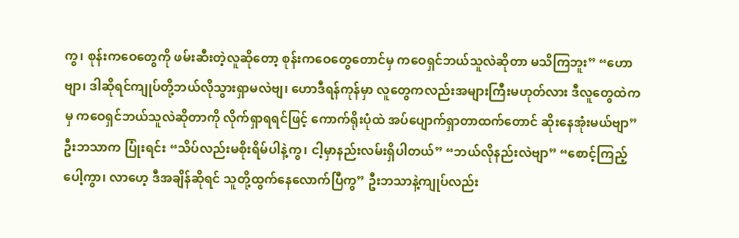ကွ၊ စုန်းကဝေတွေကို ဖမ်းဆီးတဲ့လူဆိုတော့ စုန်းကဝေတွေတောင်မှ ကဝေရှင်ဘယ်သူလဲဆိုတာ မသိကြဘူး” “ဟောဗျာ၊ ဒါဆိုရင်ကျုပ်တို့ဘယ်လိုသွားရှာမလဲဗျ၊ ဟောဒီရန်ကုန်မှာ လူတွေကလည်းအများကြီးမဟုတ်လား ဒီလူတွေထဲကမှ ကဝေရှင်ဘယ်သူလဲဆိုတာကို လိုက်ရှာရရင်ဖြင့် ကောက်ရိုးပုံထဲ အပ်ပျောက်ရှာတာထက်တောင် ဆိုးနေအုံးမယ်ဗျာ” ဦးဘသာက ပြုံးရင်း “သိပ်လည်းမစိုးရိမ်ပါနဲ့ကွ၊ ငါ့မှာနည်းလမ်းရှိပါတယ်” “ဘယ်လိုနည်းလဲဗျာ” “စောင့်ကြည့်ပေါ့ကွာ၊ လာဟေ့ ဒီအချိန်ဆိုရင် သူတို့ထွက်နေလောက်ပြီကွ” ဦးဘသာနဲ့ကျုပ်လည်း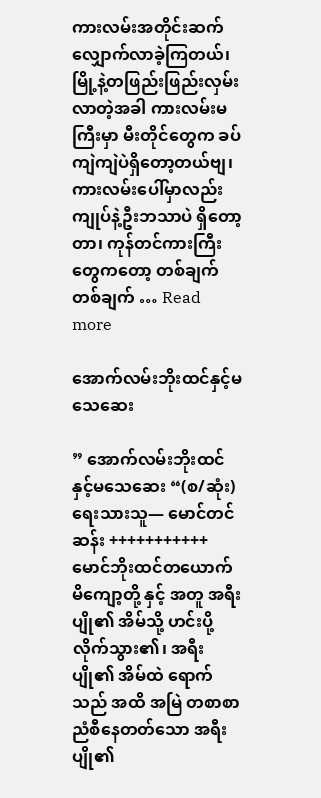ကားလမ်းအတိုင်းဆက်လျှောက်လာခဲ့ကြတယ်၊ မြို့နဲ့တဖြည်းဖြည်းလှမ်းလာတဲ့အခါ ကားလမ်းမကြီးမှာ မီးတိုင်တွေက ခပ်ကျဲကျဲပဲရှိတော့တယ်ဗျ၊ ကားလမ်းပေါ်မှာလည်း ကျုပ်နဲ့ဦးဘသာပဲ ရှိတော့တာ၊ ကုန်တင်ကားကြီးတွေကတော့ တစ်ချက်တစ်ချက် … Read more

အောက်လမ်းဘိုးထင်နှင့်မသေဆေး

” အောက်လမ်းဘိုးထင်နှင့်မသေဆေး “(စ/ဆုံး) ရေးသားသူ— မောင်တင်ဆန်း +++++++++++ မောင်ဘိုးထင်တယောက် မိကျော့တို့ နှင့် အတူ အရီးပျို၏ အိမ်သို့ ဟင်းပို့လိုက်သွား၏၊ အရီးပျို၏ အိမ်ထဲ ရောက်သည် အထိ အမြဲ တစာစာညံစီနေတတ်သော အရီးပျို၏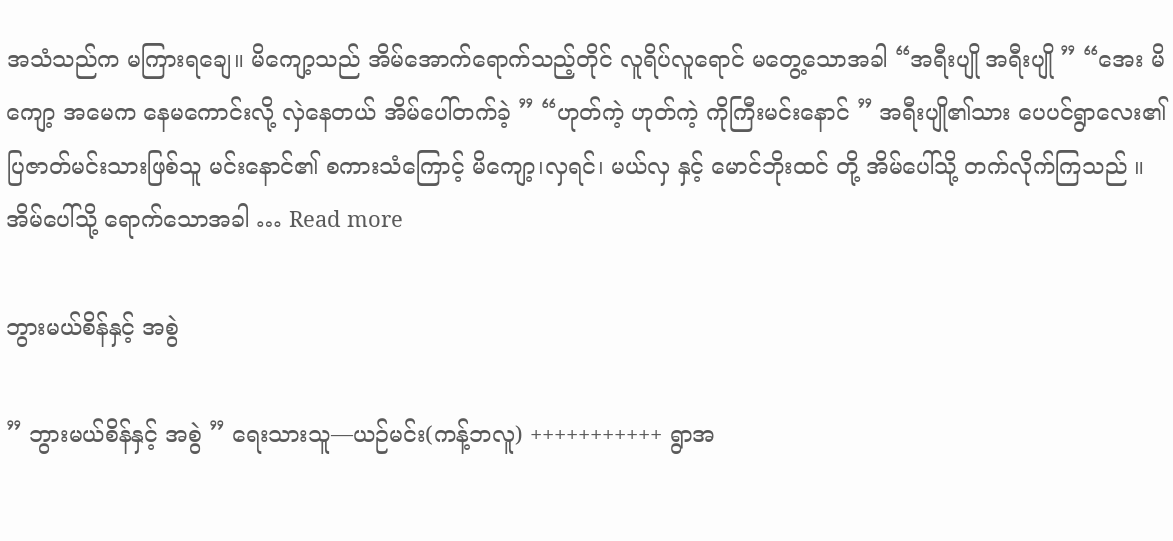အသံသည်က မကြားရချေ။ မိကျော့သည် အိမ်အောက်ရောက်သည့်တိုင် လူရိပ်လူရောင် မတွေ့သောအခါ “အရီးပျို အရီးပျို ” “အေး မိကျော့ အမေက နေမကောင်းလို့ လှဲနေတယ် အိမ်ပေါ်တက်ခဲ့ ” “ဟုတ်ကဲ့ ဟုတ်ကဲ့ ကိုကြီးမင်းနောင် ” အရီးပျို၏သား ပေပင်ရွာလေး၏ ပြဇာတ်မင်းသားဖြစ်သူ မင်းနောင်၏ စကားသံကြောင့် မိကျော့၊လှရင်၊ မယ်လှ နှင့် မောင်ဘိုးထင် တို့ အိမ်ပေါ်သို့ တက်လိုက်ကြသည် ။ အိမ်ပေါ်သို့ ရောက်သောအခါ … Read more

ဘွားမယ်စိန်နှင့် အစွဲ

” ဘွားမယ်စိန်နှင့် အစွဲ ” ရေးသားသူ—ယဉ်မင်း(ကန့်ဘလူ) +++++++++++ ရွာအ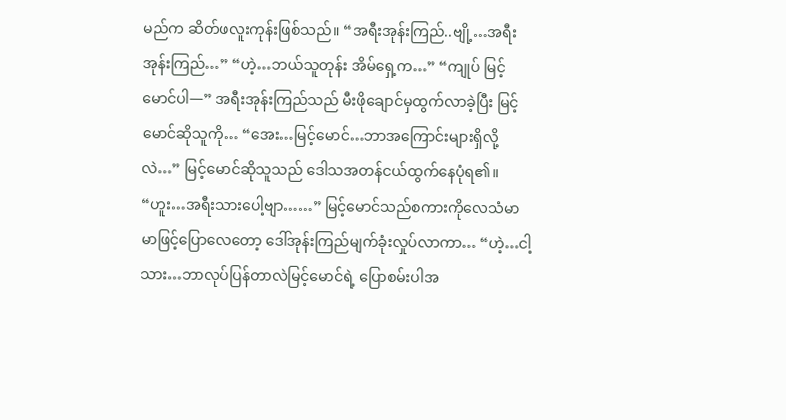မည်က ဆိတ်ဖလူးကုန်းဖြစ်သည်။ “အရီးအုန်းကြည်..ဗျို့…အရီးအုန်းကြည်…” “ဟဲ့…ဘယ်သူတုန်း အိမ်ရှေ့က…” “ကျုပ် မြင့်မောင်ပါ—” အရီးအုန်းကြည်သည် မီးဖိုချောင်မှထွက်လာခဲ့ပြီး မြင့်မောင်ဆိုသူကို… “အေး…မြင့်မောင်…ဘာအကြောင်းများရှိလို့လဲ…” မြင့်မောင်ဆိုသူသည် ဒေါသအတန်ငယ်ထွက်နေပုံရ၏။ “ဟူး…အရီးသားပေါ့ဗျာ……” မြင့်မောင်သည်စကားကိုလေသံမာမာဖြင့်ပြောလေတော့ ဒေါ်အုန်းကြည်မျက်ခုံးလှုပ်လာကာ… “ဟဲ့…ငါ့သား…ဘာလုပ်ပြန်တာလဲမြင့်မောင်ရဲ့ ပြောစမ်းပါအ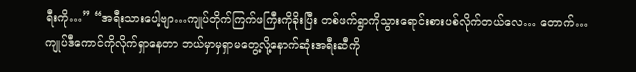ရီးကို…” “အရီးသားပေါ့ဗျာ…ကျုပ်တိုက်ကြက်ဖကြီးကိုခိုးပြီး တစ်ဖက်ရွာကိုသွားရောင်းစားပစ်လိုက်တယ်လေ… တောက်…ကျုပ်ဒီကောင်ကိုလိုက်ရှာနေတာ ဘယ်မှာမှရှာမတွေ့လို့နောက်ဆုံးအရီးဆီကို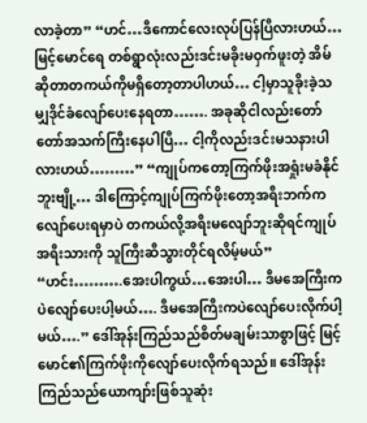လာခဲ့တာ” “ဟင်…ဒီကောင်လေးလုပ်ပြန်ပြီလားဟယ်… မြင့်မောင်ရေ တစ်ရွာလုံးလည်းဒင်းမခိုးမဝှက်ဖူးတဲ့ အိမ်ဆိုတာတကယ်ကိုမရှိတော့တာပါဟယ်… ငါ့မှာသူခိုးခဲ့သမျှဒိုင်ခံလျော်ပေးနေရတာ……. အခုဆိုငါလည်းတော်တော်အသက်ကြီးနေပါပြီ… ငါ့ကိုလည်းဒင်းမသနားပါလားဟယ်………” “ကျုပ်ကတော့ကြက်ဖိုးအရှုံးမခံနိုင်ဘူးဗျို့… ဒါကြောင့်ကျုပ်ကြက်ဖိုးတော့အရီးဘက်ကလျော်ပေးရမှာပဲ တကယ်လို့အရီးမလျော်ဘူးဆိုရင်ကျုပ်အရီးသားကို သူကြီးဆီသွားတိုင်ရလိမ့်မယ်” “ဟင်း……….အေးပါကွယ်…အေးပါ… ဒီမအေကြီးကပဲလျော်ပေးပါ့မယ်…. ဒီမအေကြီးကပဲလျော်ပေးလိုက်ပါ့မယ်….” ဒေါ်အုန်းကြည်သည်စိတ်မချမ်းသာစွာဖြင့် မြင့်မောင်၏ကြက်ဖိုးကိုလျော်ပေးလိုက်ရသည်။ ဒေါ်အုန်းကြည်သည်ယောကျာ်းဖြစ်သူဆုံး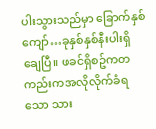ပါးသွားသည်မှာ ခြောက်နှစ်ကျော်…ခုနှစ်နှစ်နီးပါးရှိချေပြီ။ ဖခင်ရှိစဥ်ကတကည်းကအလိုလိုက်ခံရသော သား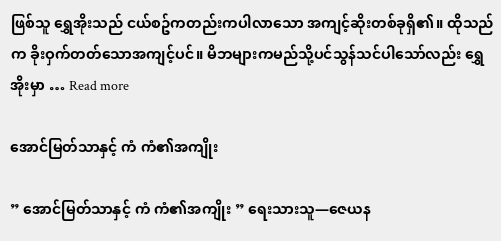ဖြစ်သူ ရွှေအိုးသည် ငယ်စဥ်ကတည်းကပါလာသော အကျင့်ဆိုးတစ်ခုရှိ၏။ ထိုသည်က ခိုးဝှက်တတ်သောအကျင့်ပင်။ မိဘများကမည်သို့ပင်သွန်သင်ပါသော်လည်း ရွှေအိုးမှာ … Read more

အောင်မြတ်သာနှင့် ကံ ကံ၏အကျိုး

” အောင်မြတ်သာနှင့် ကံ ကံ၏အကျိုး ” ရေးသားသူ—ဇေယန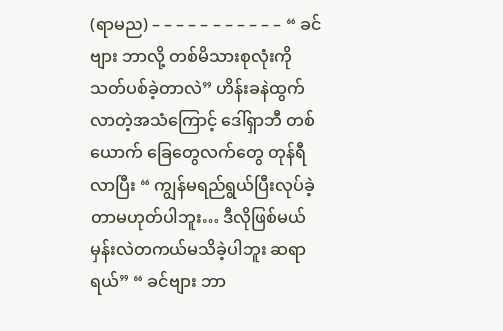(ရာမည) – – – – – – – – – – – “ ခင်ဗျား ဘာလို့ တစ်မိသားစုလုံးကို သတ်ပစ်ခဲ့တာလဲ” ဟိန်းခနဲထွက်လာတဲ့အသံကြောင့် ‌ဒေါ်ရှာဘီ တစ်ယောက် ခြေတွေလက်တွေ တုန်ရီလာပြီး “ ကျွန်မရည်ရွယ်ပြီးလုပ်ခဲ့တာမဟုတ်ပါဘူး… ဒီလိုဖြစ်မယ်မှန်းလဲတကယ်မသိခဲ့ပါဘူး ဆရာရယ်” “ ခင်ဗျား ဘာ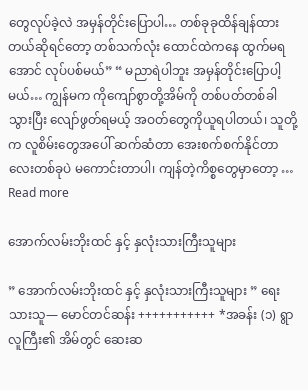တွေလုပ်ခဲ့လဲ အမှန်တိုင်းပြောပါ… တစ်ခုခုထိန်ချန်ထားတယ်ဆိုရင်တော့ တစ်သက်လုံး‌ ထောင်ထဲကနေ ထွက်မရအောင် လုပ်ပစ်မယ်” “ မညာရဲပါဘူး အမှန်တိုင်းပြောပါ့မယ်… ကျွန်မက ကိုကျော်စွာတို့အိမ်ကို တစ်ပတ်တစ်ခါ သွားပြီး လျော်ဖွတ်ရမယ့် အဝတ်တွေကိုယူရပါတယ်၊ သူတို့က လူစိမ်းတွေအပေါ် ဆက်ဆံတာ အေးစက်စက်နိုင်တာလေးတစ်ခုပဲ မကောင်းတာပါ၊ ကျန်တဲ့ကိစ္စတွေမှာတော့ … Read more

အောက်လမ်းဘိုးထင် နှင့် နှလုံးသားကြီးသူများ

” အောက်လမ်းဘိုးထင် နှင့် နှလုံးသားကြီးသူများ ” ရေးသားသူ— မောင်တင်ဆန်း +++++++++++ *အခန်း (၁) ရွာလူကြီး၏ အိမ်တွင် ဆေးဆ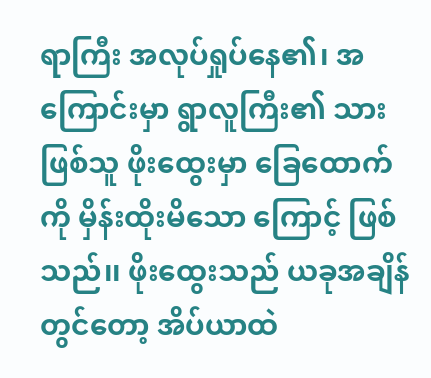ရာကြီး အလုပ်ရှုပ်နေ၏၊ အကြောင်းမှာ ရွာလူကြီး၏ သားဖြစ်သူ ‌ဖိုးထွေးမှာ ‌ခြေထောက်ကို မှိန်းထိုးမိသော ကြောင့် ဖြစ်သည်၊၊ ဖိုးထွေးသည် ယခုအချိန်တွင်တော့ အိပ်ယာထဲ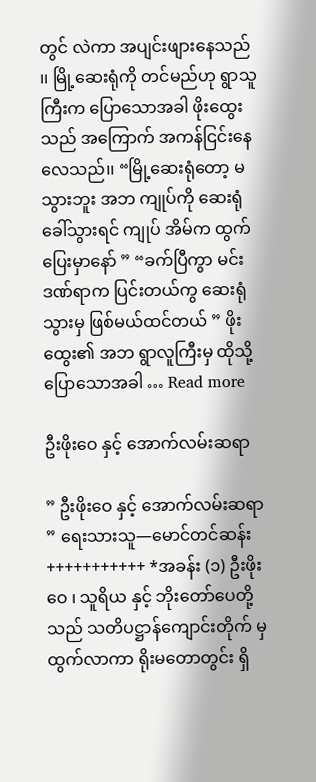တွင် လဲကာ အပျင်းဖျားနေသည် ၊၊ မြို့ဆေးရုံကို တင်မည်ဟု ရွာသူကြီးက ပြောသောအခါ ဖိုးထွေးသည် အကြောက် အကန်ငြင်းနေလေသည်၊၊ “မြို့ဆေးရုံတော့ မသွားဘူး အဘ ကျုပ်ကို ဆေးရုံခေါ်သွားရင် ကျုပ် အိမ်က ထွက်ပြေးမှာနော် ” “ခက်ပြီကွာ မင်းဒဏ်ရာက ပြင်းတယ်ကွ ဆေးရုံသွားမှ ဖြစ်မယ်ထင်တယ် ” ဖိုးထွေး၏ အဘ ရွာလူကြီးမှ ထိုသို့ပြောသောအခါ … Read more

ဦးဖိုးဝေ နှင့် အောက်လမ်းဆရာ

” ဦးဖိုးဝေ နှင့် အောက်လမ်းဆရာ ” ရေးသားသူ—မောင်တင်ဆန်း +++++++++++ *အခန်း (၁) ဦးဖိုးဝေ ၊ သူရိယ နှင့် ‌ဘိုးတော်ပေတို့သည် သတိပဋ္ဌာန်ကျောင်းတိုက် မှ ထွက်လာကာ ရိုးမတောတွင်း ရှိ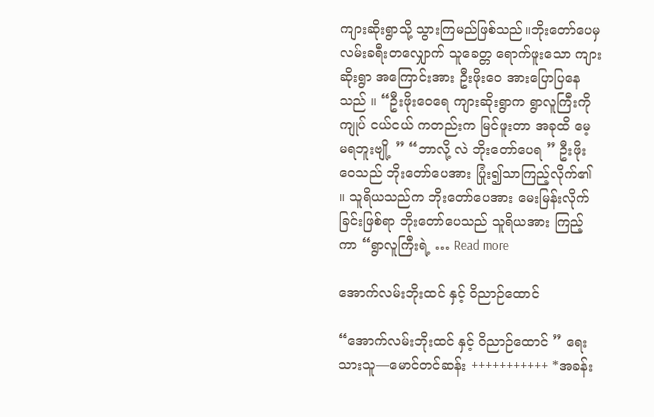ကျားဆိုးရွာသို့ သွားကြမည်ဖြစ်သည်။ဘိုးတော်ပေမှ လမ်းခရီးတလျှောက် သူခေတ္တ ရောက်ဖူးသော ကျားဆိုးရွာ အကြောင်းအား ဦးဖိုးဝေ အားပြောပြနေသည် ။ “ဦးဖိုးဝေရေ ကျားဆိုးရွာက ရွာလူကြီးကို ကျုပ် ငယ်ငယ် ကတည်းက မြင်ဖူးတာ အခုထိ မေ့မ‌ရဘူးဗျို့ ” “ဘာလို့ လဲ ဘိုးတော်ပေရ ” ဦးဖိုးဝေသည် ဘိုးတော်ပေအား ပြုံး၍သာကြည့်လိုက်၏ ။ သူရိယသည်က ဘိုးတော်ပေအား မေးမြန်းလိုက် ခြင်းဖြစ်ရာ ဘိုးတော်ပေသည် သူရိယအား ကြည့်ကာ “ရွာလူကြီးရဲ့ … Read more

အောက်လမ်းဘိုးထင် နှင့် ဝိညာဉ်ထောင်

“အောက်လမ်းဘိုးထင် နှင့် ဝိညာဉ်ထောင် ” ရေးသားသူ—မောင်တင်ဆန်း +++++++++++ *အခန်း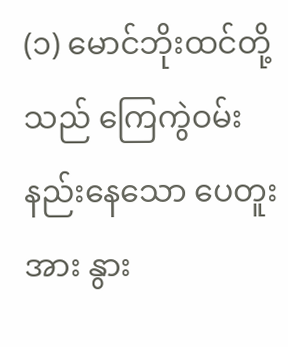(၁) မောင်ဘိုးထင်တို့သည် ကြေကွဲဝမ်းနည်းနေသော ပေတူးအား နွား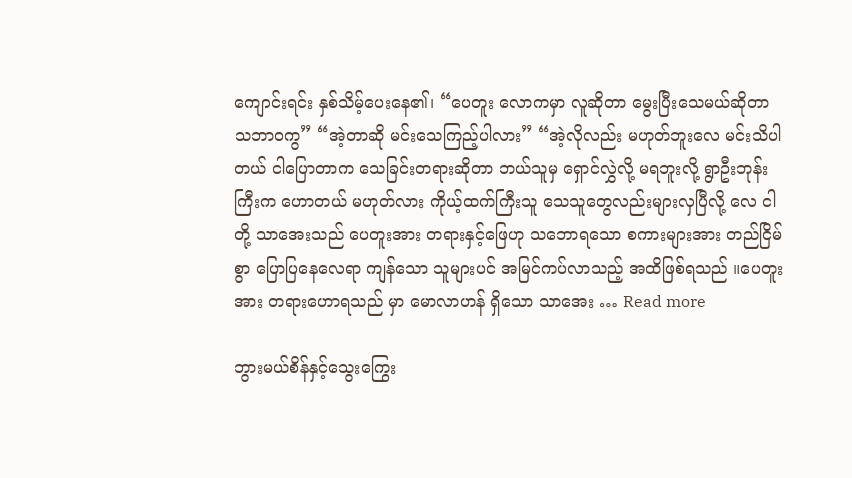ကျောင်းရင်း နှစ်သိမ့်ပေးနေ၏၊ “ပေတူး လောကမှာ လူဆိုတာ မွေးပြီးသေမယ်ဆိုတာ သဘာဝကွ” “အဲ့တာဆို မင်းသေကြည့်ပါလား” “အဲ့လိုလည်း မဟုတ်ဘူးလေ မင်းသိပါတယ် ငါပြောတာက သေခြင်းတရားဆိုတာ ဘယ်သူမှ ရှောင်လွှဲလို့ မရဘူးလို့ ရွာဦးဘုန်းကြီးက ဟောတယ် မဟုတ်လား ကိုယ့်ထက်ကြီးသူ သေသူတွေလည်းများလှပြီလို့ လေ ငါတို့ သာအေးသည် ပေတူးအား တရားနှင့်ဖြေဟု သဘောရသော စကားများအား တည်ငြိမ်စွာ ပြောပြနေလေရာ ကျန်သော သူများပင် အမြင်ကပ်လာသည့် အထိဖြစ်ရသည် ။ပေတူးအား တရားဟောရသည် မှာ မောလာဟန် ရှိသော သာအေး … Read more

ဘွားမယ်စိန်နှင့်သွေးကြွေး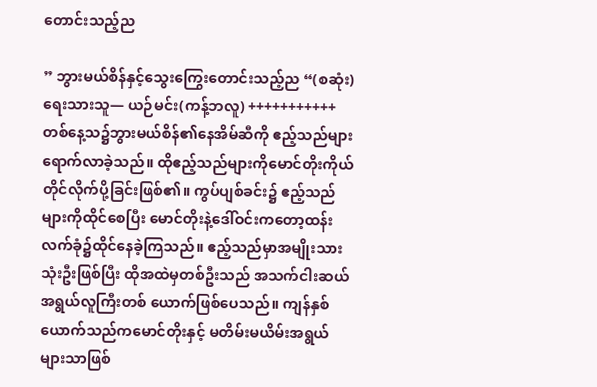တောင်းသည့်ည

” ဘွားမယ်စိန်နှင့်သွေးကြွေးတောင်းသည့်ည “(စဆုံး) ရေးသားသူ— ယဉ်မင်း(ကန့်ဘလူ) +++++++++++ တစ်နေ့သ၌ဘွားမယ်စိန်၏နေအိမ်ဆီကို ဧည့်သည်များရောက်လာခဲ့သည်။ ထိုဧည့်သည်များကိုမောင်တိုးကိုယ်တိုင်လိုက်ပို့ခြင်းဖြစ်၏။ ကွပ်ပျစ်ခင်း၌ ဧည့်သည်များကိုထိုင်စေပြီး မောင်တိုးနဲ့ဒေါ်ဝင်းကတော့ထန်းလက်ခုံ၌ထိုင်နေခဲ့ကြသည်။ ဧည့်သည်မှာအမျိုးသားသုံးဦးဖြစ်ပြီး ထိုအထဲမှတစ်ဦးသည် အသက်ငါးဆယ်အရွယ်လူကြီးတစ် ယောက်ဖြစ်ပေသည်။ ကျန်နှစ်ယောက်သည်ကမောင်တိုးနှင့် မတိမ်းမယိမ်းအရွယ်များသာဖြစ်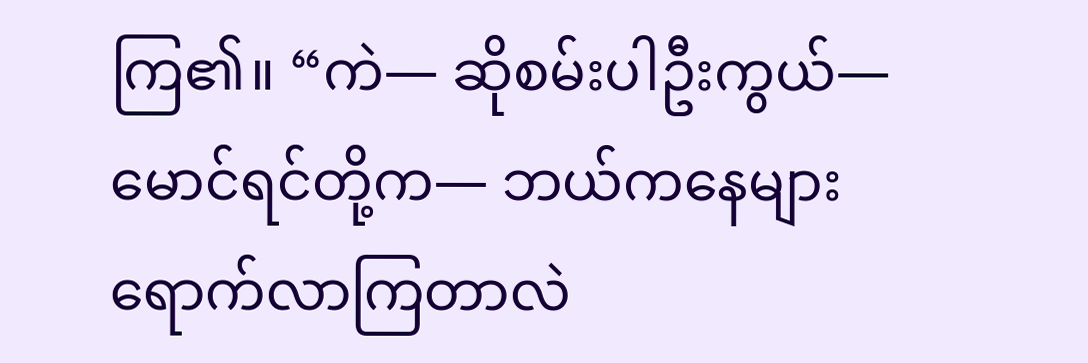ကြ၏။ “ကဲ— ဆိုစမ်းပါဦးကွယ်— မောင်ရင်တို့က— ဘယ်ကနေများရောက်လာကြတာလဲ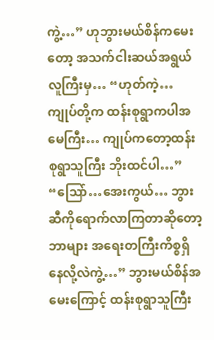ကွဲ့…” ဟုဘွားမယ်စိန်ကမေးတော့ အသက်ငါးဆယ်အရွယ်လူကြီးမှ… “ဟုတ်ကဲ့…ကျုပ်တို့က ထန်းစုရွာကပါအမေကြီး… ကျုပ်ကတော့ထန်းစုရွာသူကြီး ဘိုးထင်ပါ…” “သြော်…အေးကွယ်… ဘွားဆီကိုရောက်လာကြတာဆိုတော့ ဘာများ အရေးတကြီးကိစ္စရှိနေလို့လဲကွဲ့…” ဘွားမယ်စိန်အမေးကြောင့် ထန်းစုရွာသူကြီး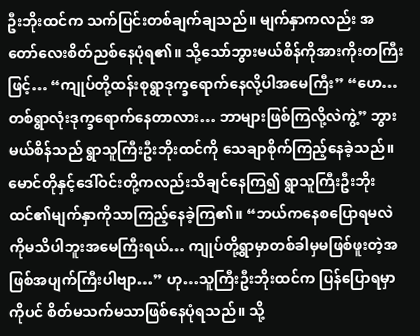ဦးဘိုးထင်က သက်ပြင်းတစ်ချက်ချသည်။ မျက်နှာကလည်း အတော်လေးစိတ်ညစ်နေပုံရ၏။ သို့သော်ဘွားမယ်စိန်ကိုအားကိုးတကြီးဖြင့်… “ကျုပ်တို့ထန်းစုရွာဒုက္ခရောက်နေလို့ပါအမေကြီး” “ဟေ…တစ်ရွာလုံးဒုက္ခရောက်နေတာလား… ဘာများဖြစ်ကြလို့လဲကွဲ့” ဘွားမယ်စိန်သည် ရွာသူကြီးဦးဘိုးထင်ကို သေချာစိုက်ကြည့်နေခဲ့သည်။ မောင်တိုနှင့်ဒေါ်ဝင်းတို့ကလည်းသိချင်နေကြ၍ ရွာသူကြီးဦးဘိုးထင်၏မျက်နှာကိုသာကြည့်နေခဲ့ကြ၏။ “ဘယ်ကနေစပြောရမလဲကိုမသိပါဘူးအမေကြီးရယ်… ကျုပ်တို့ရွာမှာတစ်ခါမှမဖြစ်ဖူးတဲ့အဖြစ်အပျက်ကြီးပါဗျာ…” ဟု…သူကြီးဦးဘိုးထင်က ပြန်ပြောရမှာကိုပင် စိတ်မသက်မသာဖြစ်နေပုံရသည်။ သို့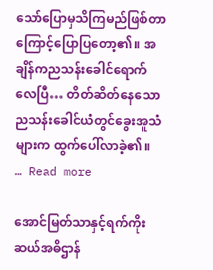သော်ပြောမှသိကြမည်ဖြစ်တာကြောင့်ပြောပြတော့၏။ အချိန်ကညသန်းခေါင်ရောက်လေပြီ… တိတ်ဆိတ်နေသောညသန်းခေါင်ယံတွင်ခွေးအူသံများက ထွက်ပေါ်လာခဲ့၏။ … Read more

အောင်မြတ်သာနှင့်ရက်ကိုးဆယ်အဓိဌာန်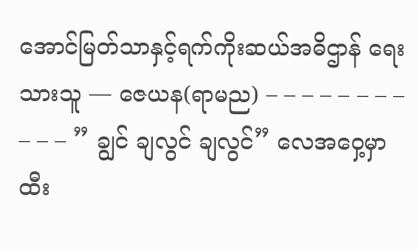အောင်မြတ်သာနှင့်ရက်ကိုးဆယ်အဓိဌာန် ရေးသားသူ — ဇေယန(ရာမည) – – – – – – – – – – – ” ချွင် ချလွင် ချလွင်” လေအဝှေ့မှာ ထီး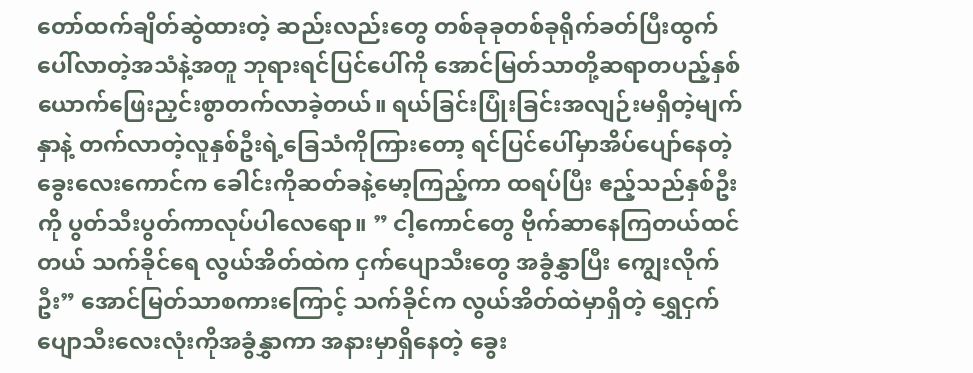တော်ထက်ချိတ်ဆွဲထားတဲ့ ဆည်းလည်းတွေ တစ်ခုခုတစ်ခုရိုက်ခတ်ပြီးထွက်ပေါ်လာတဲ့အသံနဲ့အတူ ဘုရားရင်ပြင်ပေါ်ကို အောင်မြတ်သာတို့ဆရာတပည့်နှစ်ယောက်ဖြေးညှင်းစွာတက်လာခဲ့တယ်။ ရယ်ခြင်းပြုံးခြင်းအလျဉ်းမရှိတဲ့မျက်နှာနဲ့ တက်လာတဲ့လူနှစ်ဦးရဲ့ခြေသံကိုကြားတော့ ရင်ပြင်ပေါ်မှာအိပ်ပျော်နေတဲ့ ခွေးလေးကောင်က ခေါင်းကိုဆတ်ခနဲ့မော့ကြည့်ကာ ထရပ်ပြီး ဧည့်သည်နှစ်ဦးကို ပွတ်သီးပွတ်ကာလုပ်ပါလေရော။ ” ငါ့ကောင်တွေ ဗိုက်ဆာနေကြတယ်ထင်တယ် သက်ခိုင်ရေ လွယ်အိတ်ထဲက ငှက်ပျောသီး‌တွေ အခွံနွှာပြီး ကျွေးလိုက်ဦး” အောင်မြတ်သာစကားကြောင့် သက်ခိုင်က လွယ်အိတ်ထဲမှာရှိတဲ့ ရွှေငှက်ပျောသီး‌လေးလုံးကိုအခွံနွှာကာ အနားမှာရှိနေတဲ့ ခွေး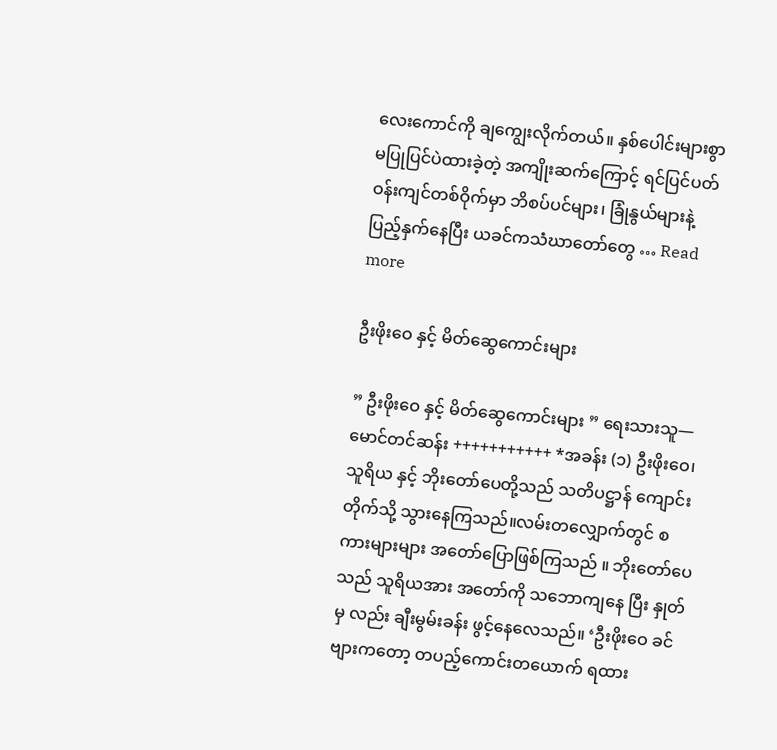လေးကောင်ကို ချကျွေးလိုက်တယ်။ နှစ်ပေါင်းများစွာ မပြုပြင်ပဲထားခဲ့တဲ့ အကျိုးဆက်ကြောင့် ရင်ပြင်ပတ်ဝန်းကျင်တစ်ဝိုက်မှာ ဘိစပ်ပင်များ၊ ခြုံနွယ်များနဲ့ပြည့်နှက်နေပြီး ယခင်ကသံဃာတော်တွေ … Read more

ဦးဖိုးဝေ နှင့် မိတ်ဆွေကောင်းများ

” ဦးဖိုးဝေ နှင့် မိတ်ဆွေကောင်းများ ” ရေးသားသူ—မောင်တင်ဆန်း +++++++++++ *အခန်း (၁) ဦးဖိုးဝေ၊သူရိယ နှင့် ဘိုးတော်ပေတို့သည် သတိပဋ္ဌာန် ကျောင်းတိုက်သို့ သွားနေကြသည်။လမ်းတလျှောက်တွင် စကားများများ အတော်ပြောဖြစ်ကြသည် ။ ဘိုးတော်ပေသည် သူရိယအား အတော်ကို သဘောကျနေ ပြီး နှုတ်မှ လည်း ချီးမွမ်းခန်း ဖွင့်နေလေသည်။ ‘ဦးဖိုးဝေ ခင်ဗျားကတော့ တပည့်ကောင်းတယောက် ရထား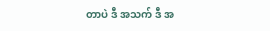တာပဲ ဒီ အသက် ဒီ အ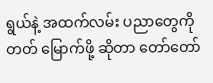ရွယ်နဲ့ အထက်လမ်း ပညာတွေကို တတ် မြောက်ဖို့ ဆိုတာ တော်တော်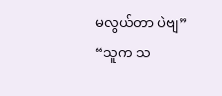မလွယ်တာ ပဲဗျ” “သူက သ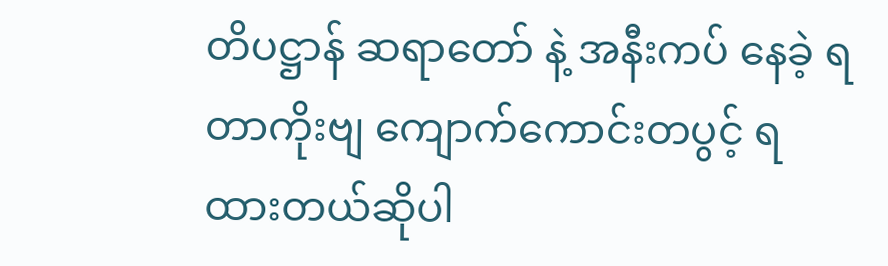တိပဋ္ဌာန် ဆရာတော် နဲ့ အနီးကပ် နေခဲ့ ရတာကိုးဗျ ကျောက်ကောင်းတပွင့် ရထားတယ်ဆိုပါ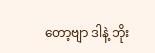တော့ဗျာ ဒါနဲ့ ဘိုး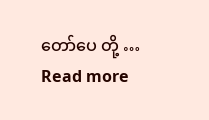တော်ပေ တို့ … Read more